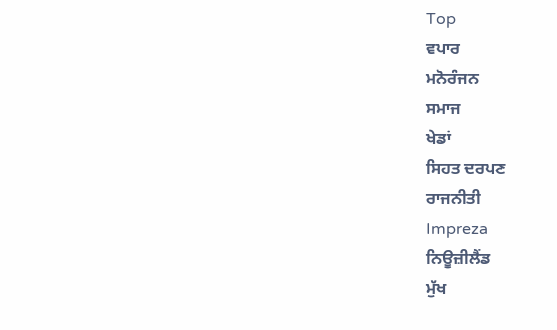Top
ਵਪਾਰ
ਮਨੋਰੰਜਨ
ਸਮਾਜ
ਖੇਡਾਂ
ਸਿਹਤ ਦਰਪਣ
ਰਾਜਨੀਤੀ
Impreza
ਨਿਊਜ਼ੀਲੈਂਡ
ਮੁੱਖ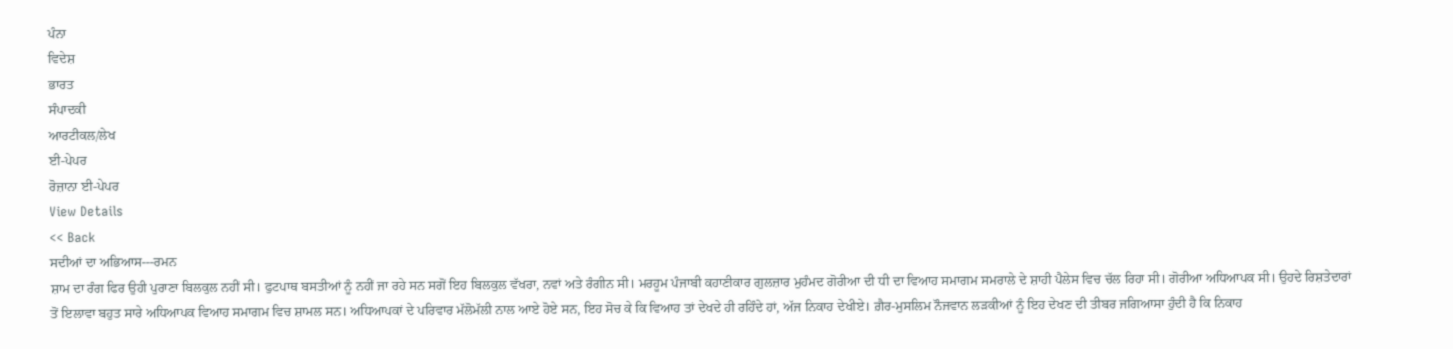ਪੰਨਾ
ਵਿਦੇਸ਼
ਭਾਰਤ
ਸੰਪਾਦਕੀ
ਆਰਟੀਕਲ/ਲੇਖ
ਈ-ਪੇਪਰ
ਰੋਜ਼ਾਨਾ ਈ-ਪੇਪਰ
View Details
<< Back
ਸਦੀਆਂ ਦਾ ਅਭਿਆਸ---ਰਮਨ
ਸ਼ਾਮ ਦਾ ਰੰਗ ਫਿਰ ਉਹੀ ਪੁਰਾਣਾ ਬਿਲਕੁਲ ਨਹੀਂ ਸੀ। ਫੁਟਪਾਥ ਬਸਤੀਆਂ ਨੂੰ ਨਹੀਂ ਜਾ ਰਹੇ ਸਨ ਸਗੋਂ ਇਹ ਬਿਲਕੁਲ ਵੱਖਰਾ, ਨਵਾਂ ਅਤੇ ਰੰਗੀਨ ਸੀ। ਮਰਹੂਮ ਪੰਜਾਬੀ ਕਹਾਣੀਕਾਰ ਗੁਲਜ਼ਾਰ ਮੁਹੰਮਦ ਗੋਰੀਆ ਦੀ ਧੀ ਦਾ ਵਿਆਹ ਸਮਾਗਮ ਸਮਰਾਲੇ ਦੇ ਸ਼ਾਹੀ ਪੈਲੇਸ ਵਿਚ ਚੱਲ ਰਿਹਾ ਸੀ। ਗੋਰੀਆ ਅਧਿਆਪਕ ਸੀ। ਉਹਦੇ ਰਿਸ਼ਤੇਦਾਰਾਂ ਤੋਂ ਇਲਾਵਾ ਬਹੁਤ ਸਾਰੇ ਅਧਿਆਪਕ ਵਿਆਹ ਸਮਾਗਮ ਵਿਚ ਸ਼ਾਮਲ ਸਨ। ਅਧਿਆਪਕਾਂ ਦੇ ਪਰਿਵਾਰ ਮੱਲੋਮੱਲੀ ਨਾਲ ਆਏ ਹੋਏ ਸਨ, ਇਹ ਸੋਚ ਕੇ ਕਿ ਵਿਆਹ ਤਾਂ ਦੇਖਦੇ ਹੀ ਰਹਿੰਦੇ ਹਾਂ, ਅੱਜ ਨਿਕਾਹ ਦੇਖੀਏ। ਗ਼ੈਰ-ਮੁਸਲਿਮ ਨੌਜਵਾਨ ਲੜਕੀਆਂ ਨੂੰ ਇਹ ਦੇਖਣ ਦੀ ਤੀਬਰ ਜਗਿਆਸਾ ਹੁੰਦੀ ਹੈ ਕਿ ਨਿਕਾਹ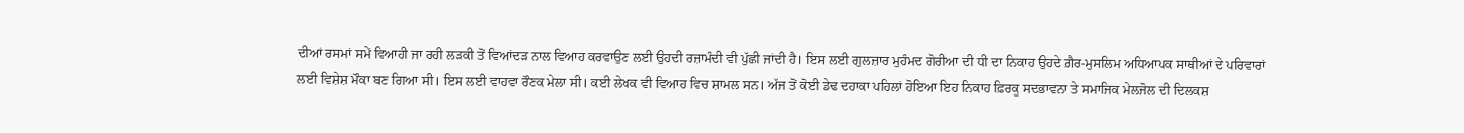ਦੀਆਂ ਰਸਮਾਂ ਸਮੇਂ ਵਿਆਹੀ ਜਾ ਰਹੀ ਲੜਕੀ ਤੋਂ ਵਿਆਂਦੜ ਨਾਲ ਵਿਆਹ ਕਰਵਾਉਣ ਲਈ ਉਹਦੀ ਰਜ਼ਾਮੰਦੀ ਵੀ ਪੁੱਛੀ ਜਾਂਦੀ ਹੈ। ਇਸ ਲਈ ਗੁਲਜ਼ਾਰ ਮੁਹੰਮਦ ਗੋਰੀਆ ਦੀ ਧੀ ਦਾ ਨਿਕਾਹ ਉਹਦੇ ਗ਼ੈਰ-ਮੁਸਲਿਮ ਅਧਿਆਪਕ ਸਾਥੀਆਂ ਦੇ ਪਰਿਵਾਰਾਂ ਲਈ ਵਿਸ਼ੇਸ਼ ਮੌਕਾ ਬਣ ਗਿਆ ਸੀ। ਇਸ ਲਈ ਵਾਹਵਾ ਰੌਣਕ ਮੇਲਾ ਸੀ। ਕਈ ਲੇਖਕ ਵੀ ਵਿਆਹ ਵਿਚ ਸ਼ਾਮਲ ਸਨ। ਅੱਜ ਤੋਂ ਕੋਈ ਡੇਢ ਦਹਾਕਾ ਪਹਿਲਾਂ ਹੋਇਆ ਇਹ ਨਿਕਾਹ ਫ਼ਿਰਕੂ ਸਦਭਾਵਨਾ ਤੇ ਸਮਾਜਿਕ ਮੇਲਜੋਲ ਦੀ ਦਿਲਕਸ਼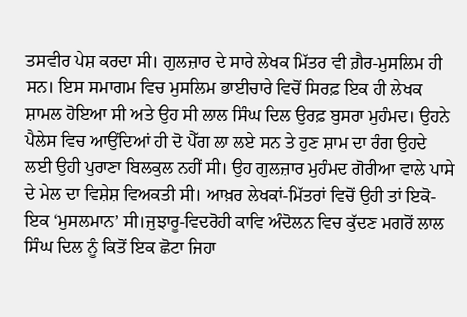ਤਸਵੀਰ ਪੇਸ਼ ਕਰਦਾ ਸੀ। ਗੁਲਜ਼ਾਰ ਦੇ ਸਾਰੇ ਲੇਖਕ ਮਿੱਤਰ ਵੀ ਗ਼ੈਰ-ਮੁਸਲਿਮ ਹੀ ਸਨ। ਇਸ ਸਮਾਗਮ ਵਿਚ ਮੁਸਲਿਮ ਭਾਈਚਾਰੇ ਵਿਚੋਂ ਸਿਰਫ਼ ਇਕ ਹੀ ਲੇਖਕ ਸ਼ਾਮਲ ਹੋਇਆ ਸੀ ਅਤੇ ਉਹ ਸੀ ਲਾਲ ਸਿੰਘ ਦਿਲ ਉਰਫ਼ ਬੁਸਰਾ ਮੁਹੰਮਦ। ਉਹਨੇ ਪੈਲੇਸ ਵਿਚ ਆਉਂਦਿਆਂ ਹੀ ਦੋ ਪੈੱਗ ਲਾ ਲਏ ਸਨ ਤੇ ਹੁਣ ਸ਼ਾਮ ਦਾ ਰੰਗ ਉਹਦੇ ਲਈ ਉਹੀ ਪੁਰਾਣਾ ਬਿਲਕੁਲ ਨਹੀਂ ਸੀ। ਉਹ ਗੁਲਜ਼ਾਰ ਮੁਹੰਮਦ ਗੋਰੀਆ ਵਾਲੇ ਪਾਸੇ ਦੇ ਮੇਲ ਦਾ ਵਿਸ਼ੇਸ਼ ਵਿਅਕਤੀ ਸੀ। ਆਖ਼ਰ ਲੇਖਕਾਂ-ਮਿੱਤਰਾਂ ਵਿਚੋਂ ਉਹੀ ਤਾਂ ਇਕੋ-ਇਕ ‘ਮੁਸਲਮਾਨ’ ਸੀ।ਜੁਝਾਰੂ-ਵਿਦਰੋਹੀ ਕਾਵਿ ਅੰਦੋਲਨ ਵਿਚ ਕੁੱਦਣ ਮਗਰੋਂ ਲਾਲ ਸਿੰਘ ਦਿਲ ਨੂੰ ਕਿਤੋਂ ਇਕ ਛੋਟਾ ਜਿਹਾ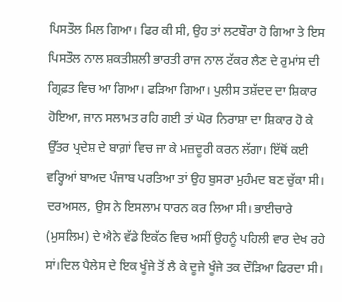ਪਿਸਤੌਲ ਮਿਲ ਗਿਆ। ਫਿਰ ਕੀ ਸੀ, ਉਹ ਤਾਂ ਲਟਬੌਰਾ ਹੋ ਗਿਆ ਤੇ ਇਸ ਪਿਸਤੌਲ ਨਾਲ ਸ਼ਕਤੀਸ਼ਲੀ ਭਾਰਤੀ ਰਾਜ ਨਾਲ ਟੱਕਰ ਲੈਣ ਦੇ ਰੁਮਾਂਸ ਦੀ ਗ੍ਰਿਫ਼ਤ ਵਿਚ ਆ ਗਿਆ। ਫੜਿਆ ਗਿਆ। ਪੁਲੀਸ ਤਸ਼ੱਦਦ ਦਾ ਸ਼ਿਕਾਰ ਹੋਇਆ, ਜਾਨ ਸਲਾਮਤ ਰਹਿ ਗਈ ਤਾਂ ਘੋਰ ਨਿਰਾਸ਼ਾ ਦਾ ਸ਼ਿਕਾਰ ਹੋ ਕੇ ਉੱਤਰ ਪ੍ਰਦੇਸ਼ ਦੇ ਬਾਗ਼ਾਂ ਵਿਚ ਜਾ ਕੇ ਮਜ਼ਦੂਰੀ ਕਰਨ ਲੱਗਾ। ਇੱਥੋਂ ਕਈ ਵਰ੍ਹਿਆਂ ਬਾਅਦ ਪੰਜਾਬ ਪਰਤਿਆ ਤਾਂ ਉਹ ਬੁਸਰਾ ਮੁਹੰਮਦ ਬਣ ਚੁੱਕਾ ਸੀ। ਦਰਅਸਲ, ਉਸ ਨੇ ਇਸਲਾਮ ਧਾਰਨ ਕਰ ਲਿਆ ਸੀ। ਭਾਈਚਾਰੇ (ਮੁਸਲਿਮ) ਦੇ ਐਨੇ ਵੱਡੇ ਇਕੱਠ ਵਿਚ ਅਸੀਂ ਉਹਨੂੰ ਪਹਿਲੀ ਵਾਰ ਦੇਖ ਰਹੇ ਸਾਂ।ਦਿਲ ਪੈਲੇਸ ਦੇ ਇਕ ਖੂੰਜੇ ਤੋਂ ਲੈ ਕੇ ਦੂਜੇ ਖੂੰਜੇ ਤਕ ਦੌੜਿਆ ਫਿਰਦਾ ਸੀ।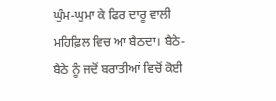ਘੁੰਮ-ਘੁਮਾ ਕੇ ਫਿਰ ਦਾਰੂ ਵਾਲੀ ਮਹਿਫ਼ਿਲ ਵਿਚ ਆ ਬੈਠਦਾ। ਬੈਠੇ-ਬੈਠੇ ਨੂੰ ਜਦੋਂ ਬਰਾਤੀਆਂ ਵਿਚੋਂ ਕੋਈ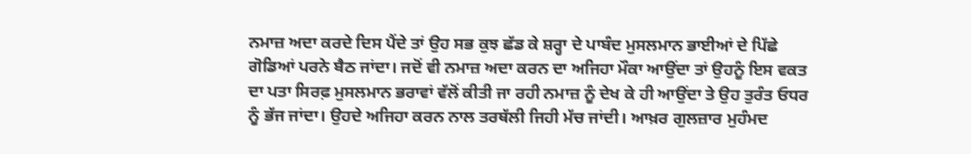ਨਮਾਜ਼ ਅਦਾ ਕਰਦੇ ਦਿਸ ਪੈਂਦੇ ਤਾਂ ਉਹ ਸਭ ਕੁਝ ਛੱਡ ਕੇ ਸ਼ਰ੍ਹਾ ਦੇ ਪਾਬੰਦ ਮੁਸਲਮਾਨ ਭਾਈਆਂ ਦੇ ਪਿੱਛੇ ਗੋਡਿਆਂ ਪਰਨੇ ਬੈਠ ਜਾਂਦਾ। ਜਦੋਂ ਵੀ ਨਮਾਜ਼ ਅਦਾ ਕਰਨ ਦਾ ਅਜਿਹਾ ਮੌਕਾ ਆਉਂਦਾ ਤਾਂ ਉਹਨੂੰ ਇਸ ਵਕਤ ਦਾ ਪਤਾ ਸਿਰਫ਼ ਮੁਸਲਮਾਨ ਭਰਾਵਾਂ ਵੱਲੋਂ ਕੀਤੀ ਜਾ ਰਹੀ ਨਮਾਜ਼ ਨੂੰ ਦੇਖ ਕੇ ਹੀ ਆਉਂਦਾ ਤੇ ਉਹ ਤੁਰੰਤ ਓਧਰ ਨੂੰ ਭੱਜ ਜਾਂਦਾ। ਉਹਦੇ ਅਜਿਹਾ ਕਰਨ ਨਾਲ ਤਰਥੱਲੀ ਜਿਹੀ ਮੱਚ ਜਾਂਦੀ। ਆਖ਼ਰ ਗੁਲਜ਼ਾਰ ਮੁਹੰਮਦ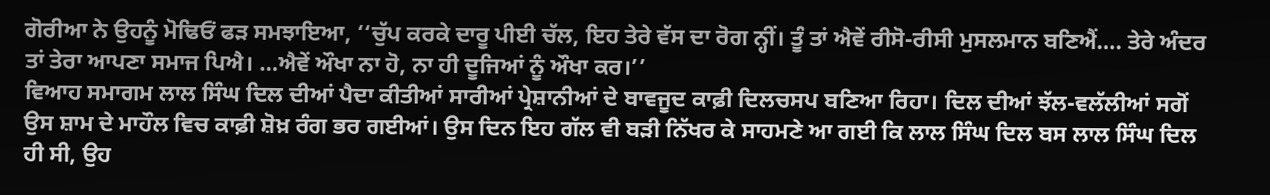ਗੋਰੀਆ ਨੇ ਉਹਨੂੰ ਮੋਢਿਓਂ ਫੜ ਸਮਝਾਇਆ, ‘‘ਚੁੱਪ ਕਰਕੇ ਦਾਰੂ ਪੀਈ ਚੱਲ, ਇਹ ਤੇਰੇ ਵੱਸ ਦਾ ਰੋਗ ਨ੍ਹੀਂ। ਤੂੰ ਤਾਂ ਐਵੇਂ ਰੀਸੋ-ਰੀਸੀ ਮੁਸਲਮਾਨ ਬਣਿਐਂ…. ਤੇਰੇ ਅੰਦਰ ਤਾਂ ਤੇਰਾ ਆਪਣਾ ਸਮਾਜ ਪਿਐ। …ਐਵੇਂ ਔਖਾ ਨਾ ਹੋ, ਨਾ ਹੀ ਦੂਜਿਆਂ ਨੂੰ ਔਖਾ ਕਰ।’’
ਵਿਆਹ ਸਮਾਗਮ ਲਾਲ ਸਿੰਘ ਦਿਲ ਦੀਆਂ ਪੈਦਾ ਕੀਤੀਆਂ ਸਾਰੀਆਂ ਪ੍ਰੇਸ਼ਾਨੀਆਂ ਦੇ ਬਾਵਜੂਦ ਕਾਫ਼ੀ ਦਿਲਚਸਪ ਬਣਿਆ ਰਿਹਾ। ਦਿਲ ਦੀਆਂ ਝੱਲ-ਵਲੱਲੀਆਂ ਸਗੋਂ ਉਸ ਸ਼ਾਮ ਦੇ ਮਾਹੌਲ ਵਿਚ ਕਾਫ਼ੀ ਸ਼ੋਖ਼ ਰੰਗ ਭਰ ਗਈਆਂ। ਉਸ ਦਿਨ ਇਹ ਗੱਲ ਵੀ ਬੜੀ ਨਿੱਖਰ ਕੇ ਸਾਹਮਣੇ ਆ ਗਈ ਕਿ ਲਾਲ ਸਿੰਘ ਦਿਲ ਬਸ ਲਾਲ ਸਿੰਘ ਦਿਲ ਹੀ ਸੀ, ਉਹ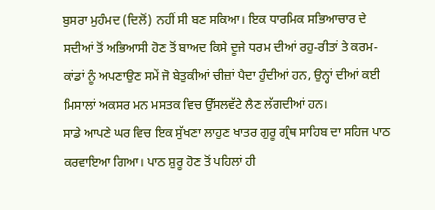ਬੁਸਰਾ ਮੁਹੰਮਦ (ਦਿਲੋਂ) ਨਹੀਂ ਸੀ ਬਣ ਸਕਿਆ। ਇਕ ਧਾਰਮਿਕ ਸਭਿਆਚਾਰ ਦੇ ਸਦੀਆਂ ਤੋਂ ਅਭਿਆਸੀ ਹੋਣ ਤੋਂ ਬਾਅਦ ਕਿਸੇ ਦੂਜੇ ਧਰਮ ਦੀਆਂ ਰਹੁ-ਰੀਤਾਂ ਤੇ ਕਰਮ-ਕਾਂਡਾਂ ਨੂੰ ਅਪਣਾਉਣ ਸਮੇਂ ਜੋ ਬੇਤੁਕੀਆਂ ਚੀਜ਼ਾਂ ਪੈਦਾ ਹੁੰਦੀਆਂ ਹਨ, ਉਨ੍ਹਾਂ ਦੀਆਂ ਕਈ ਮਿਸਾਲਾਂ ਅਕਸਰ ਮਨ ਮਸਤਕ ਵਿਚ ਉੱਸਲਵੱਟੇ ਲੈਣ ਲੱਗਦੀਆਂ ਹਨ।
ਸਾਡੇ ਆਪਣੇ ਘਰ ਵਿਚ ਇਕ ਸੁੱਖਣਾ ਲਾਹੁਣ ਖਾਤਰ ਗੁਰੂ ਗ੍ਰੰਥ ਸਾਹਿਬ ਦਾ ਸਹਿਜ ਪਾਠ ਕਰਵਾਇਆ ਗਿਆ। ਪਾਠ ਸ਼ੁਰੂ ਹੋਣ ਤੋਂ ਪਹਿਲਾਂ ਹੀ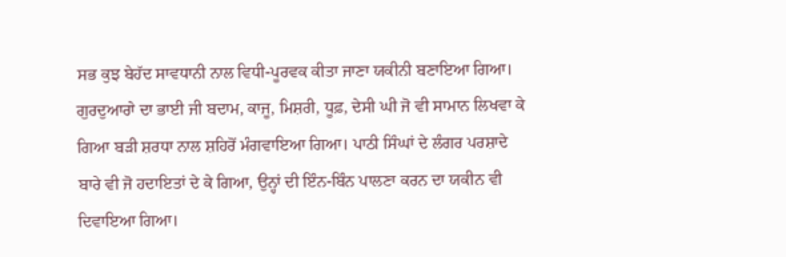ਸਭ ਕੁਝ ਬੇਹੱਦ ਸਾਵਧਾਨੀ ਨਾਲ ਵਿਧੀ-ਪੂਰਵਕ ਕੀਤਾ ਜਾਣਾ ਯਕੀਨੀ ਬਣਾਇਆ ਗਿਆ। ਗੁਰਦੁਆਰਾੇ ਦਾ ਭਾਈ ਜੀ ਬਦਾਮ, ਕਾਜੂ, ਮਿਸ਼ਰੀ, ਧੂਫ਼, ਦੇਸੀ ਘੀ ਜੋ ਵੀ ਸਾਮਾਨ ਲਿਖਵਾ ਕੇ ਗਿਆ ਬੜੀ ਸ਼ਰਧਾ ਨਾਲ ਸ਼ਹਿਰੋਂ ਮੰਗਵਾਇਆ ਗਿਆ। ਪਾਠੀ ਸਿੰਘਾਂ ਦੇ ਲੰਗਰ ਪਰਸ਼ਾਦੇ ਬਾਰੇ ਵੀ ਜੋ ਹਦਾਇਤਾਂ ਦੇ ਕੇ ਗਿਆ, ਉਨ੍ਹਾਂ ਦੀ ਇੰਨ-ਬਿੰਨ ਪਾਲਣਾ ਕਰਨ ਦਾ ਯਕੀਨ ਵੀ ਦਿਵਾਇਆ ਗਿਆ।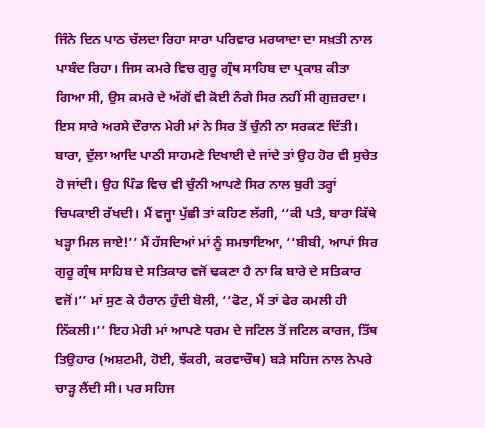ਜਿੰਨੇ ਦਿਨ ਪਾਠ ਚੱਲਦਾ ਰਿਹਾ ਸਾਰਾ ਪਰਿਵਾਰ ਮਰਯਾਦਾ ਦਾ ਸਖ਼ਤੀ ਨਾਲ ਪਾਬੰਦ ਰਿਹਾ। ਜਿਸ ਕਮਰੇ ਵਿਚ ਗੁਰੂ ਗ੍ਰੰਥ ਸਾਹਿਬ ਦਾ ਪ੍ਰਕਾਸ਼ ਕੀਤਾ ਗਿਆ ਸੀ, ਉਸ ਕਮਰੇ ਦੇ ਅੱਗੋਂ ਵੀ ਕੋਈ ਨੰਗੇ ਸਿਰ ਨਹੀਂ ਸੀ ਗੁਜ਼ਰਦਾ। ਇਸ ਸਾਰੇ ਅਰਸੇ ਦੌਰਾਨ ਮੇਰੀ ਮਾਂ ਨੇ ਸਿਰ ਤੋਂ ਚੁੰਨੀ ਨਾ ਸਰਕਣ ਦਿੱਤੀ। ਬਾਰਾ, ਦੁੱਲਾ ਆਦਿ ਪਾਠੀ ਸਾਹਮਣੇ ਦਿਖਾਈ ਦੇ ਜਾਂਦੇ ਤਾਂ ਉਹ ਹੋਰ ਵੀ ਸੁਚੇਤ ਹੋ ਜਾਂਦੀ। ਉਹ ਪਿੰਡ ਵਿਚ ਵੀ ਚੁੰਨੀ ਆਪਣੇ ਸਿਰ ਨਾਲ ਬੁਰੀ ਤਰ੍ਹਾਂ ਚਿਪਕਾਈ ਰੱਖਦੀ। ਮੈਂ ਵਜ੍ਹਾ ਪੁੱਛੀ ਤਾਂ ਕਹਿਣ ਲੱਗੀ, ‘‘ਕੀ ਪਤੈ, ਬਾਰਾ ਕਿੱਥੇ ਖੜ੍ਹਾ ਮਿਲ ਜਾਏ!’’ ਮੈਂ ਹੱਸਦਿਆਂ ਮਾਂ ਨੂੰ ਸਮਝਾਇਆ, ‘‘ਬੀਬੀ, ਆਪਾਂ ਸਿਰ ਗੁਰੂ ਗ੍ਰੰਥ ਸਾਹਿਬ ਦੇ ਸਤਿਕਾਰ ਵਜੋਂ ਢਕਣਾ ਹੈ ਨਾ ਕਿ ਬਾਰੇ ਦੇ ਸਤਿਕਾਰ ਵਜੋਂ।’’ ਮਾਂ ਸੁਣ ਕੇ ਹੈਰਾਨ ਹੁੰਦੀ ਬੋਲੀ, ‘‘ਫੋਟ, ਮੈਂ ਤਾਂ ਫੇਰ ਕਮਲੀ ਹੀ ਨਿੱਕਲੀ।’’ ਇਹ ਮੇਰੀ ਮਾਂ ਆਪਣੇ ਧਰਮ ਦੇ ਜਟਿਲ ਤੋਂ ਜਟਿਲ ਕਾਰਜ, ਤਿੱਥ ਤਿਉਹਾਰ (ਅਸ਼ਟਮੀ, ਹੋਈ, ਝੱਕਰੀ, ਕਰਵਾਚੌਥ) ਬੜੇ ਸਹਿਜ ਨਾਲ ਨੇਪਰੇ ਚਾੜ੍ਹ ਲੈਂਦੀ ਸੀ। ਪਰ ਸਹਿਜ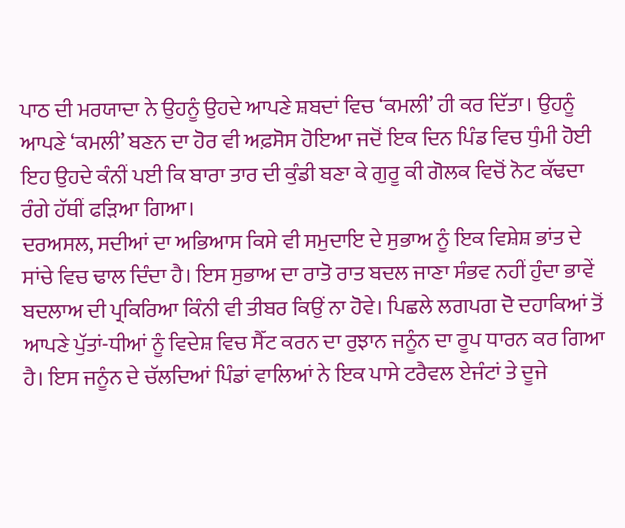ਪਾਠ ਦੀ ਮਰਯਾਦਾ ਨੇ ਉਹਨੂੰ ਉਹਦੇ ਆਪਣੇ ਸ਼ਬਦਾਂ ਵਿਚ ‘ਕਮਲੀ’ ਹੀ ਕਰ ਦਿੱਤਾ। ਉਹਨੂੰ ਆਪਣੇ ‘ਕਮਲੀ’ ਬਣਨ ਦਾ ਹੋਰ ਵੀ ਅਫ਼ਸੋਸ ਹੋਇਆ ਜਦੋਂ ਇਕ ਦਿਨ ਪਿੰਡ ਵਿਚ ਧੁੰਮੀ ਹੋਈ ਇਹ ਉਹਦੇ ਕੰਨੀਂ ਪਈ ਕਿ ਬਾਰਾ ਤਾਰ ਦੀ ਕੁੰਡੀ ਬਣਾ ਕੇ ਗੁਰੂ ਕੀ ਗੋਲਕ ਵਿਚੋਂ ਨੋਟ ਕੱਢਦਾ ਰੰਗੇ ਹੱਥੀਂ ਫੜਿਆ ਗਿਆ।
ਦਰਅਸਲ, ਸਦੀਆਂ ਦਾ ਅਭਿਆਸ ਕਿਸੇ ਵੀ ਸਮੁਦਾਇ ਦੇ ਸੁਭਾਅ ਨੂੰ ਇਕ ਵਿਸ਼ੇਸ਼ ਭਾਂਤ ਦੇ ਸਾਂਚੇ ਵਿਚ ਢਾਲ ਦਿੰਦਾ ਹੈ। ਇਸ ਸੁਭਾਅ ਦਾ ਰਾਤੋ ਰਾਤ ਬਦਲ ਜਾਣਾ ਸੰਭਵ ਨਹੀਂ ਹੁੰਦਾ ਭਾਵੇਂ ਬਦਲਾਅ ਦੀ ਪ੍ਰਕਿਰਿਆ ਕਿੰਨੀ ਵੀ ਤੀਬਰ ਕਿਉਂ ਨਾ ਹੋਵੇ। ਪਿਛਲੇ ਲਗਪਗ ਦੋ ਦਹਾਕਿਆਂ ਤੋਂ ਆਪਣੇ ਪੁੱਤਾਂ-ਧੀਆਂ ਨੂੰ ਵਿਦੇਸ਼ ਵਿਚ ਸੈੱਟ ਕਰਨ ਦਾ ਰੁਝਾਨ ਜਨੂੰਨ ਦਾ ਰੂਪ ਧਾਰਨ ਕਰ ਗਿਆ ਹੈ। ਇਸ ਜਨੂੰਨ ਦੇ ਚੱਲਦਿਆਂ ਪਿੰਡਾਂ ਵਾਲਿਆਂ ਨੇ ਇਕ ਪਾਸੇ ਟਰੈਵਲ ਏਜੰਟਾਂ ਤੇ ਦੂਜੇ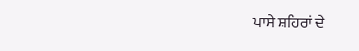ਪਾਸੇ ਸ਼ਹਿਰਾਂ ਦੇ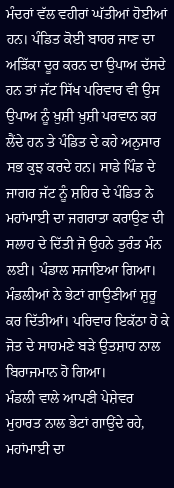ਮੰਦਰਾਂ ਵੱਲ ਵਹੀਰਾਂ ਘੱਤੀਆਂ ਹੋਈਆਂ ਹਨ। ਪੰਡਿਤ ਕੋਈ ਬਾਹਰ ਜਾਣ ਦਾ ਅੜਿੱਕਾ ਦੂਰ ਕਰਨ ਦਾ ਉਪਾਅ ਦੱਸਦੇ ਹਨ ਤਾਂ ਜੱਟ ਸਿੱਖ ਪਰਿਵਾਰ ਵੀ ਉਸ ਉਪਾਅ ਨੂੰ ਖ਼ੁਸ਼ੀ ਖ਼ੁਸ਼ੀ ਪਰਵਾਨ ਕਰ ਲੈਂਦੇ ਹਨ ਤੇ ਪੰਡਿਤ ਦੇ ਕਹੇ ਅਨੁਸਾਰ ਸਭ ਕੁਝ ਕਰਦੇ ਹਨ। ਸਾਡੇ ਪਿੰਡ ਦੇ ਜਾਗਰ ਜੱਟ ਨੂੰ ਸ਼ਹਿਰ ਦੇ ਪੰਡਿਤ ਨੇ ਮਹਾਂਮਾਈ ਦਾ ਜਗਰਾਤਾ ਕਰਾਉਣ ਦੀ ਸਲਾਹ ਦੇ ਦਿੱਤੀ ਜੋ ਉਹਨੇ ਤੁਰੰਤ ਮੰਨ ਲਈ। ਪੰਡਾਲ ਸਜਾਇਆ ਗਿਆ। ਮੰਡਲੀਆਂ ਨੇ ਭੇਟਾਂ ਗਾਉਣੀਆਂ ਸ਼ੁਰੂ ਕਰ ਦਿੱਤੀਆਂ। ਪਰਿਵਾਰ ਇਕੱਠਾ ਹੋ ਕੇ ਜੋਤ ਦੇ ਸਾਹਮਣੇ ਬੜੇ ਉਤਸ਼ਾਹ ਨਾਲ ਬਿਰਾਜਮਾਨ ਹੋ ਗਿਆ।
ਮੰਡਲੀ ਵਾਲੇ ਆਪਣੀ ਪੇਸ਼ੇਵਰ ਮੁਹਾਰਤ ਨਾਲ ਭੇਟਾਂ ਗਾਉਂਦੇ ਰਹੇ, ਮਹਾਂਮਾਈ ਦਾ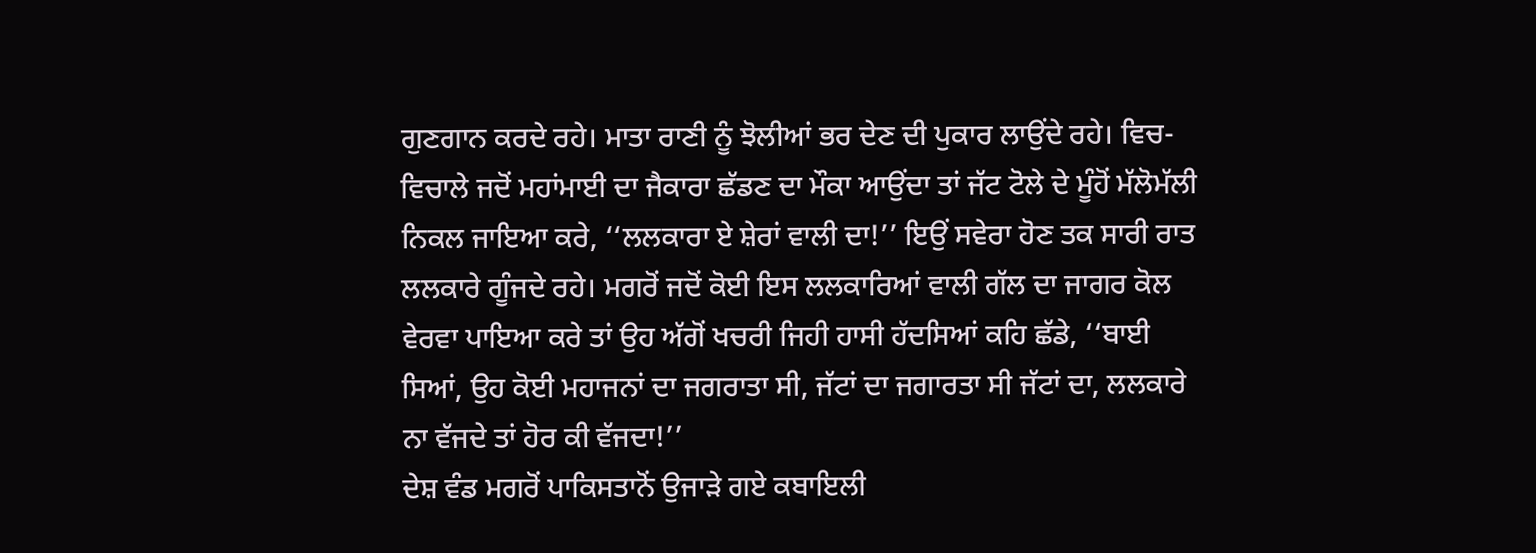ਗੁਣਗਾਨ ਕਰਦੇ ਰਹੇ। ਮਾਤਾ ਰਾਣੀ ਨੂੰ ਝੋਲੀਆਂ ਭਰ ਦੇਣ ਦੀ ਪੁਕਾਰ ਲਾਉਂਦੇ ਰਹੇ। ਵਿਚ-ਵਿਚਾਲੇ ਜਦੋਂ ਮਹਾਂਮਾਈ ਦਾ ਜੈਕਾਰਾ ਛੱਡਣ ਦਾ ਮੌਕਾ ਆਉਂਦਾ ਤਾਂ ਜੱਟ ਟੋਲੇ ਦੇ ਮੂੰਹੋਂ ਮੱਲੋਮੱਲੀ ਨਿਕਲ ਜਾਇਆ ਕਰੇ, ‘‘ਲਲਕਾਰਾ ਏ ਸ਼ੇਰਾਂ ਵਾਲੀ ਦਾ!’’ ਇਉਂ ਸਵੇਰਾ ਹੋਣ ਤਕ ਸਾਰੀ ਰਾਤ ਲਲਕਾਰੇ ਗੂੰਜਦੇ ਰਹੇ। ਮਗਰੋਂ ਜਦੋਂ ਕੋਈ ਇਸ ਲਲਕਾਰਿਆਂ ਵਾਲੀ ਗੱਲ ਦਾ ਜਾਗਰ ਕੋਲ ਵੇਰਵਾ ਪਾਇਆ ਕਰੇ ਤਾਂ ਉਹ ਅੱਗੋਂ ਖਚਰੀ ਜਿਹੀ ਹਾਸੀ ਹੱਦਸਿਆਂ ਕਹਿ ਛੱਡੇ, ‘‘ਬਾਈ ਸਿਆਂ, ਉਹ ਕੋਈ ਮਹਾਜਨਾਂ ਦਾ ਜਗਰਾਤਾ ਸੀ, ਜੱਟਾਂ ਦਾ ਜਗਾਰਤਾ ਸੀ ਜੱਟਾਂ ਦਾ, ਲਲਕਾਰੇ ਨਾ ਵੱਜਦੇ ਤਾਂ ਹੋਰ ਕੀ ਵੱਜਦਾ!’’
ਦੇਸ਼ ਵੰਡ ਮਗਰੋਂ ਪਾਕਿਸਤਾਨੋਂ ਉਜਾੜੇ ਗਏ ਕਬਾਇਲੀ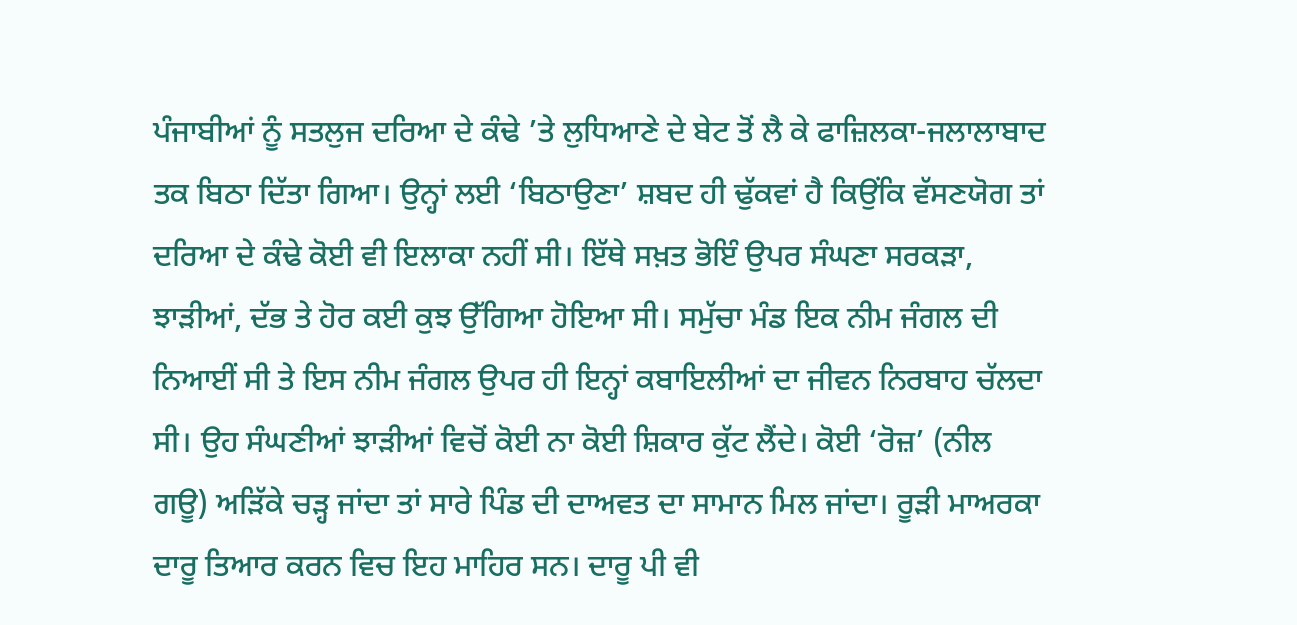ਪੰਜਾਬੀਆਂ ਨੂੰ ਸਤਲੁਜ ਦਰਿਆ ਦੇ ਕੰਢੇ ’ਤੇ ਲੁਧਿਆਣੇ ਦੇ ਬੇਟ ਤੋਂ ਲੈ ਕੇ ਫਾਜ਼ਿਲਕਾ-ਜਲਾਲਾਬਾਦ ਤਕ ਬਿਠਾ ਦਿੱਤਾ ਗਿਆ। ਉਨ੍ਹਾਂ ਲਈ ‘ਬਿਠਾਉਣਾ’ ਸ਼ਬਦ ਹੀ ਢੁੱਕਵਾਂ ਹੈ ਕਿਉਂਕਿ ਵੱਸਣਯੋਗ ਤਾਂ ਦਰਿਆ ਦੇ ਕੰਢੇ ਕੋਈ ਵੀ ਇਲਾਕਾ ਨਹੀਂ ਸੀ। ਇੱਥੇ ਸਖ਼ਤ ਭੋਇੰ ਉਪਰ ਸੰਘਣਾ ਸਰਕੜਾ, ਝਾੜੀਆਂ, ਦੱਭ ਤੇ ਹੋਰ ਕਈ ਕੁਝ ਉੱਗਿਆ ਹੋਇਆ ਸੀ। ਸਮੁੱਚਾ ਮੰਡ ਇਕ ਨੀਮ ਜੰਗਲ ਦੀ ਨਿਆਈਂ ਸੀ ਤੇ ਇਸ ਨੀਮ ਜੰਗਲ ਉਪਰ ਹੀ ਇਨ੍ਹਾਂ ਕਬਾਇਲੀਆਂ ਦਾ ਜੀਵਨ ਨਿਰਬਾਹ ਚੱਲਦਾ ਸੀ। ਉਹ ਸੰਘਣੀਆਂ ਝਾੜੀਆਂ ਵਿਚੋਂ ਕੋਈ ਨਾ ਕੋਈ ਸ਼ਿਕਾਰ ਕੁੱਟ ਲੈਂਦੇ। ਕੋਈ ‘ਰੋਜ਼’ (ਨੀਲ ਗਊ) ਅੜਿੱਕੇ ਚੜ੍ਹ ਜਾਂਦਾ ਤਾਂ ਸਾਰੇ ਪਿੰਡ ਦੀ ਦਾਅਵਤ ਦਾ ਸਾਮਾਨ ਮਿਲ ਜਾਂਦਾ। ਰੂੜੀ ਮਾਅਰਕਾ ਦਾਰੂ ਤਿਆਰ ਕਰਨ ਵਿਚ ਇਹ ਮਾਹਿਰ ਸਨ। ਦਾਰੂ ਪੀ ਵੀ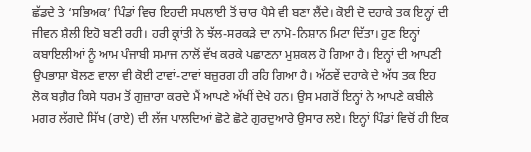ਛੱਡਦੇ ਤੇ ‘ਸਭਿਅਕ’ ਪਿੰਡਾਂ ਵਿਚ ਇਹਦੀ ਸਪਲਾਈ ਤੋਂ ਚਾਰ ਪੈਸੇ ਵੀ ਬਣਾ ਲੈਂਦੇ। ਕੋਈ ਦੋ ਦਹਾਕੇ ਤਕ ਇਨ੍ਹਾਂ ਦੀ ਜੀਵਨ ਸ਼ੈਲੀ ਇਹੋ ਬਣੀ ਰਹੀ। ਹਰੀ ਕ੍ਰਾਂਤੀ ਨੇ ਝੱਲ-ਸਰਕੜੇ ਦਾ ਨਾਮੋ-ਨਿਸ਼ਾਨ ਮਿਟਾ ਦਿੱਤਾ। ਹੁਣ ਇਨ੍ਹਾਂ ਕਬਾਇਲੀਆਂ ਨੂੰ ਆਮ ਪੰਜਾਬੀ ਸਮਾਜ ਨਾਲੋਂ ਵੱਖ ਕਰਕੇ ਪਛਾਣਨਾ ਮੁਸ਼ਕਲ ਹੋ ਗਿਆ ਹੈ। ਇਨ੍ਹਾਂ ਦੀ ਆਪਣੀ ਉਪਭਾਸ਼ਾ ਬੋਲਣ ਵਾਲਾ ਵੀ ਕੋਈ ਟਾਵਾਂ-ਟਾਵਾਂ ਬਜ਼ੁਰਗ ਹੀ ਰਹਿ ਗਿਆ ਹੈ। ਅੱਠਵੇਂ ਦਹਾਕੇ ਦੇ ਅੱਧ ਤਕ ਇਹ ਲੋਕ ਬਗ਼ੈਰ ਕਿਸੇ ਧਰਮ ਤੋਂ ਗੁਜ਼ਾਰਾ ਕਰਦੇ ਮੈਂ ਆਪਣੇ ਅੱਖੀਂ ਦੇਖੇ ਹਨ। ਉਸ ਮਗਰੋਂ ਇਨ੍ਹਾਂ ਨੇ ਆਪਣੇ ਕਬੀਲੇ ਮਗਰ ਲੱਗਦੇ ਸਿੱਖ (ਰਾਏ) ਦੀ ਲੱਜ ਪਾਲਦਿਆਂ ਛੋਟੇ ਛੋਟੇ ਗੁਰਦੁਆਰੇ ਉਸਾਰ ਲਏ। ਇਨ੍ਹਾਂ ਪਿੰਡਾਂ ਵਿਚੋਂ ਹੀ ਇਕ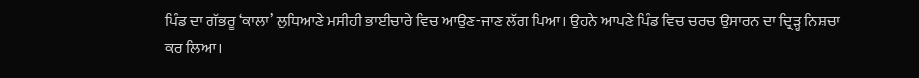ਪਿੰਡ ਦਾ ਗੱਭਰੂ ‘ਕਾਲਾ’ ਲੁਧਿਆਣੇ ਮਸੀਹੀ ਭਾਈਚਾਰੇ ਵਿਚ ਆਉਣ-ਜਾਣ ਲੱਗ ਪਿਆ। ਉਹਨੇ ਆਪਣੇ ਪਿੰਡ ਵਿਚ ਚਰਚ ਉਸਾਰਨ ਦਾ ਦ੍ਰਿੜ੍ਹ ਨਿਸ਼ਚਾ ਕਰ ਲਿਆ।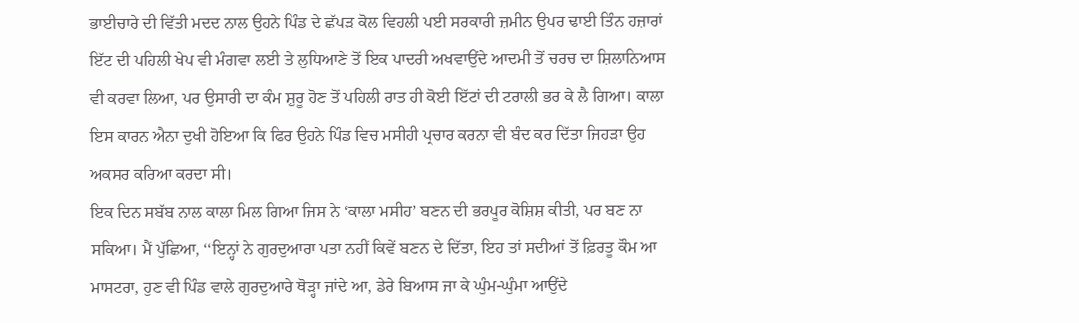ਭਾਈਚਾਰੇ ਦੀ ਵਿੱਤੀ ਮਦਦ ਨਾਲ ਉਹਨੇ ਪਿੰਡ ਦੇ ਛੱਪੜ ਕੋਲ ਵਿਹਲੀ ਪਈ ਸਰਕਾਰੀ ਜ਼ਮੀਨ ਉਪਰ ਢਾਈ ਤਿੰਨ ਹਜ਼ਾਰਾਂ ਇੱਟ ਦੀ ਪਹਿਲੀ ਖੇਪ ਵੀ ਮੰਗਵਾ ਲਈ ਤੇ ਲੁਧਿਆਣੇ ਤੋਂ ਇਕ ਪਾਦਰੀ ਅਖਵਾਉਂਦੇ ਆਦਮੀ ਤੋਂ ਚਰਚ ਦਾ ਸ਼ਿਲਾਨਿਆਸ ਵੀ ਕਰਵਾ ਲਿਆ, ਪਰ ਉਸਾਰੀ ਦਾ ਕੰਮ ਸ਼ੁਰੂ ਹੋਣ ਤੋਂ ਪਹਿਲੀ ਰਾਤ ਹੀ ਕੋਈ ਇੱਟਾਂ ਦੀ ਟਰਾਲੀ ਭਰ ਕੇ ਲੈ ਗਿਆ। ਕਾਲਾ ਇਸ ਕਾਰਨ ਐਨਾ ਦੁਖੀ ਹੋਇਆ ਕਿ ਫਿਰ ਉਹਨੇ ਪਿੰਡ ਵਿਚ ਮਸੀਹੀ ਪ੍ਰਚਾਰ ਕਰਨਾ ਵੀ ਬੰਦ ਕਰ ਦਿੱਤਾ ਜਿਹੜਾ ਉਹ ਅਕਸਰ ਕਰਿਆ ਕਰਦਾ ਸੀ।
ਇਕ ਦਿਨ ਸਬੱਬ ਨਾਲ ਕਾਲਾ ਮਿਲ ਗਿਆ ਜਿਸ ਨੇ ‘ਕਾਲਾ ਮਸੀਹ’ ਬਣਨ ਦੀ ਭਰਪੂਰ ਕੋਸ਼ਿਸ਼ ਕੀਤੀ, ਪਰ ਬਣ ਨਾ ਸਕਿਆ। ਮੈਂ ਪੁੱਛਿਆ, ‘‘ਇਨ੍ਹਾਂ ਨੇ ਗੁਰਦੁਆਰਾ ਪਤਾ ਨਹੀਂ ਕਿਵੇਂ ਬਣਨ ਦੇ ਦਿੱਤਾ, ਇਹ ਤਾਂ ਸਦੀਆਂ ਤੋਂ ਫ਼ਿਰਤੂ ਕੌਮ ਆ ਮਾਸਟਰਾ, ਹੁਣ ਵੀ ਪਿੰਡ ਵਾਲੇ ਗੁਰਦੁਆਰੇ ਥੋੜ੍ਹਾ ਜਾਂਦੇ ਆ, ਡੇਰੇ ਬਿਆਸ ਜਾ ਕੇ ਘੁੰਮ-ਘੁੰਮਾ ਆਉਂਦੇ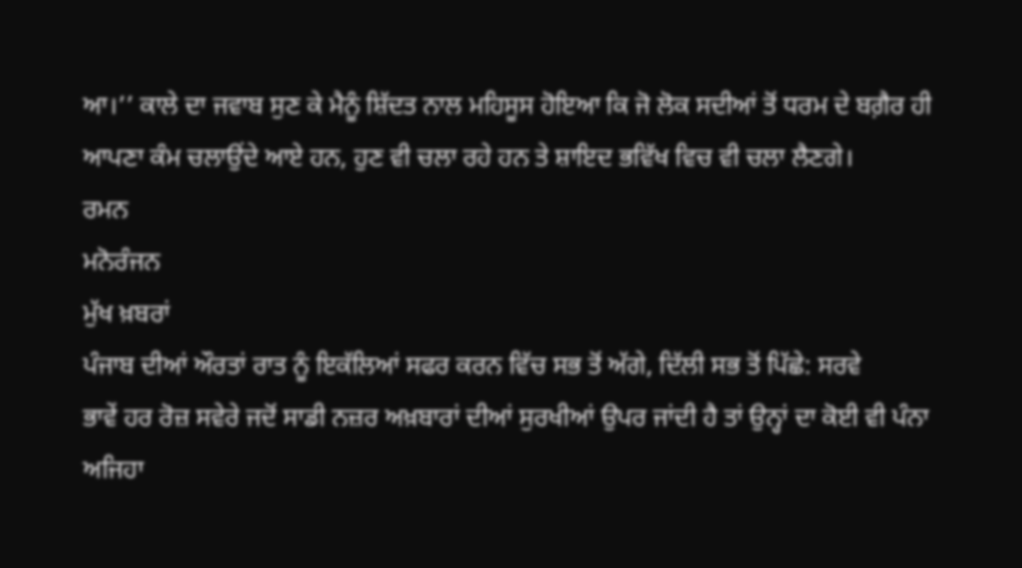ਆ।’’ ਕਾਲੇ ਦਾ ਜਵਾਬ ਸੁਣ ਕੇ ਮੈਨੂੰ ਸ਼ਿੱਦਤ ਨਾਲ ਮਹਿਸੂਸ ਹੋਇਆ ਕਿ ਜੋ ਲੋਕ ਸਦੀਆਂ ਤੋਂ ਧਰਮ ਦੇ ਬਗ਼ੈਰ ਹੀ ਆਪਣਾ ਕੰਮ ਚਲਾਉਂਦੇ ਆਏ ਹਨ, ਹੁਣ ਵੀ ਚਲਾ ਰਹੇ ਹਨ ਤੇ ਸ਼ਾਇਦ ਭਵਿੱਖ ਵਿਚ ਵੀ ਚਲਾ ਲੈਣਗੇ।
ਰਮਨ
ਮਨੋਰੰਜਨ
ਮੁੱਖ ਖ਼ਬਰਾਂ
ਪੰਜਾਬ ਦੀਆਂ ਔਰਤਾਂ ਰਾਤ ਨੂੰ ਇਕੱਲਿਆਂ ਸਫਰ ਕਰਨ ਵਿੱਚ ਸਭ ਤੋਂ ਅੱਗੇ, ਦਿੱਲੀ ਸਭ ਤੋਂ ਪਿੱਛੇ: ਸਰਵੇ
ਭਾਵੇਂ ਹਰ ਰੋਜ਼ ਸਵੇਰੇ ਜਦੋਂ ਸਾਡੀ ਨਜ਼ਰ ਅਖ਼ਬਾਰਾਂ ਦੀਆਂ ਸੁਰਖੀਆਂ ਉਪਰ ਜਾਂਦੀ ਹੈ ਤਾਂ ਉਨ੍ਹਾਂ ਦਾ ਕੋਈ ਵੀ ਪੰਨਾ ਅਜਿਹਾ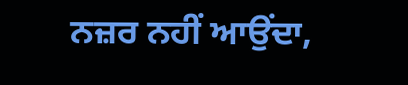ਨਜ਼ਰ ਨਹੀਂ ਆਉਂਦਾ,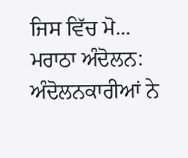ਜਿਸ ਵਿੱਚ ਮੋ...
ਮਰਾਠਾ ਅੰਦੋਲਨ: ਅੰਦੋਲਨਕਾਰੀਆਂ ਨੇ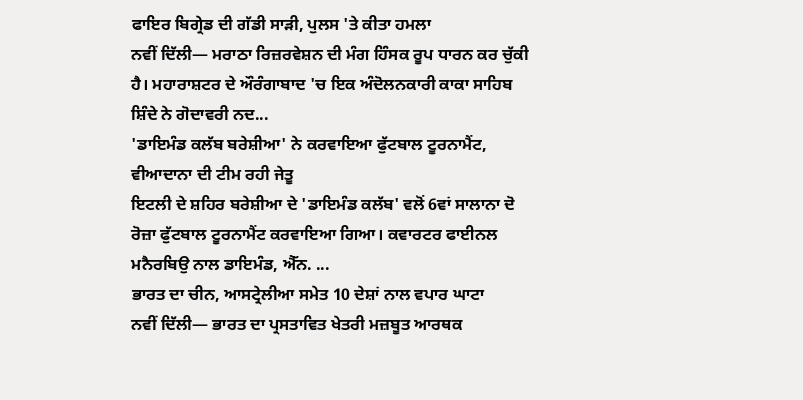ਫਾਇਰ ਬਿਗ੍ਰੇਡ ਦੀ ਗੱਡੀ ਸਾੜੀ, ਪੁਲਸ 'ਤੇ ਕੀਤਾ ਹਮਲਾ
ਨਵੀਂ ਦਿੱਲੀ— ਮਰਾਠਾ ਰਿਜ਼ਰਵੇਸ਼ਨ ਦੀ ਮੰਗ ਹਿੰਸਕ ਰੂਪ ਧਾਰਨ ਕਰ ਚੁੱਕੀ ਹੈ। ਮਹਾਰਾਸ਼ਟਰ ਦੇ ਔਰੰਗਾਬਾਦ 'ਚ ਇਕ ਅੰਦੋਲਨਕਾਰੀ ਕਾਕਾ ਸਾਹਿਬ ਸ਼ਿੰਦੇ ਨੇ ਗੋਦਾਵਰੀ ਨਦ...
'ਡਾਇਮੰਡ ਕਲੱਬ ਬਰੇਸ਼ੀਆ' ਨੇ ਕਰਵਾਇਆ ਫੁੱਟਬਾਲ ਟੂਰਨਾਮੈਂਟ, ਵੀਆਦਾਨਾ ਦੀ ਟੀਮ ਰਹੀ ਜੇਤੂ
ਇਟਲੀ ਦੇ ਸ਼ਹਿਰ ਬਰੇਸ਼ੀਆ ਦੇ 'ਡਾਇਮੰਡ ਕਲੱਬ' ਵਲੋਂ 6ਵਾਂ ਸਾਲਾਨਾ ਦੋ ਰੋਜ਼ਾ ਫੁੱਟਬਾਲ ਟੂਰਨਾਮੈਂਟ ਕਰਵਾਇਆ ਗਿਆ। ਕਵਾਰਟਰ ਫਾਈਨਲ ਮਨੈਰਬਿਉ ਨਾਲ ਡਾਇਮੰਡ, ਐੱਨ. ...
ਭਾਰਤ ਦਾ ਚੀਨ, ਆਸਟ੍ਰੇਲੀਆ ਸਮੇਤ 10 ਦੇਸ਼ਾਂ ਨਾਲ ਵਪਾਰ ਘਾਟਾ
ਨਵੀਂ ਦਿੱਲੀ— ਭਾਰਤ ਦਾ ਪ੍ਰਸਤਾਵਿਤ ਖੇਤਰੀ ਮਜ਼ਬੂਤ ਆਰਥਕ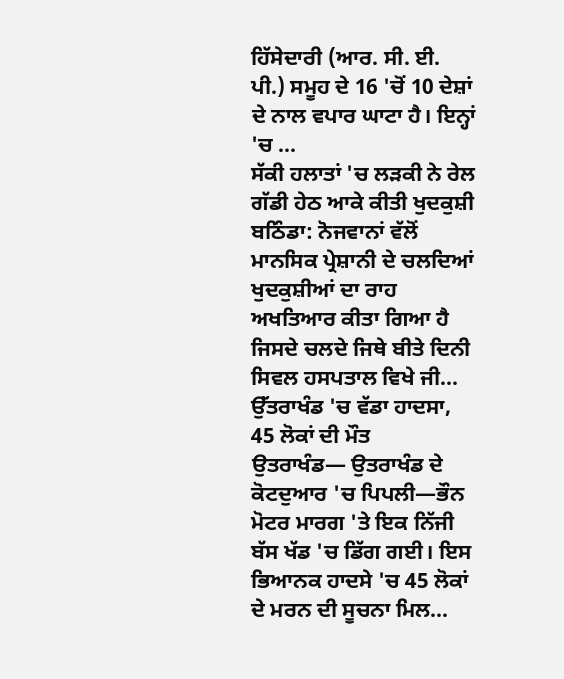ਹਿੱਸੇਦਾਰੀ (ਆਰ. ਸੀ. ਈ. ਪੀ.) ਸਮੂਹ ਦੇ 16 'ਚੋਂ 10 ਦੇਸ਼ਾਂ ਦੇ ਨਾਲ ਵਪਾਰ ਘਾਟਾ ਹੈ। ਇਨ੍ਹਾਂ 'ਚ ...
ਸੱਕੀ ਹਲਾਤਾਂ 'ਚ ਲੜਕੀ ਨੇ ਰੇਲ ਗੱਡੀ ਹੇਠ ਆਕੇ ਕੀਤੀ ਖੁਦਕੁਸ਼ੀ
ਬਠਿੰਡਾ: ਨੋਜਵਾਨਾਂ ਵੱਲੋਂ ਮਾਨਸਿਕ ਪ੍ਰੇਸ਼ਾਨੀ ਦੇ ਚਲਦਿਆਂ ਖੁਦਕੁਸ਼ੀਆਂ ਦਾ ਰਾਹ ਅਖਤਿਆਰ ਕੀਤਾ ਗਿਆ ਹੈ ਜਿਸਦੇ ਚਲਦੇ ਜਿਥੇ ਬੀਤੇ ਦਿਨੀ ਸਿਵਲ ਹਸਪਤਾਲ ਵਿਖੇ ਜੀ...
ਉੱਤਰਾਖੰਡ 'ਚ ਵੱਡਾ ਹਾਦਸਾ, 45 ਲੋਕਾਂ ਦੀ ਮੌਤ
ਉਤਰਾਖੰਡ— ਉਤਰਾਖੰਡ ਦੇ ਕੋਟਦੁਆਰ 'ਚ ਪਿਪਲੀ—ਭੌਨ ਮੋਟਰ ਮਾਰਗ 'ਤੇ ਇਕ ਨਿੱਜੀ ਬੱਸ ਖੱਡ 'ਚ ਡਿੱਗ ਗਈ। ਇਸ ਭਿਆਨਕ ਹਾਦਸੇ 'ਚ 45 ਲੋਕਾਂ ਦੇ ਮਰਨ ਦੀ ਸੂਚਨਾ ਮਿਲ...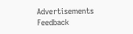Advertisements
Feedback